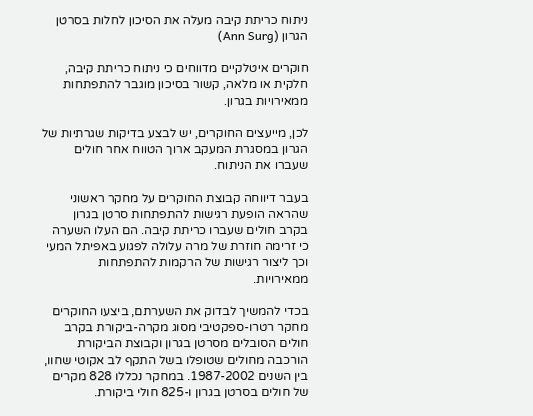ניתוח כריתת קיבה מעלה את הסיכון לחלות בסרטן הגרון (Ann Surg)

חוקרים איטלקיים מדווחים כי ניתוח כריתת קיבה, חלקית או מלאה, קשור בסיכון מוגבר להתפתחות ממאירויות בגרון.

לכן, מייעצים החוקרים, יש לבצע בדיקות שגרתיות של הגרון במסגרת המעקב ארוך הטווח אחר חולים שעברו את הניתוח.

בעבר דיווחה קבוצת החוקרים על מחקר ראשוני שהראה הופעת רגישות להתפתחות סרטן בגרון בקרב חולים שעברו כריתת קיבה. הם העלו השערה כי זרימה חוזרת של מרה עלולה לפגוע באפיתל המעי וכך ליצור רגישות של הרקמות להתפתחות ממאירויות.

בכדי להמשיך לבדוק את השערתם, ביצעו החוקרים מחקר רטרו-ספקטיבי מסוג מקרה-ביקורת בקרב חולים הסובלים מסרטן בגרון וקבוצת הביקורת הורכבה מחולים שטופלו בשל התקף לב אקוטי שחוו, בין השנים 1987-2002. במחקר נכללו 828 מקרים של חולים בסרטן בגרון ו-825 חולי ביקורת.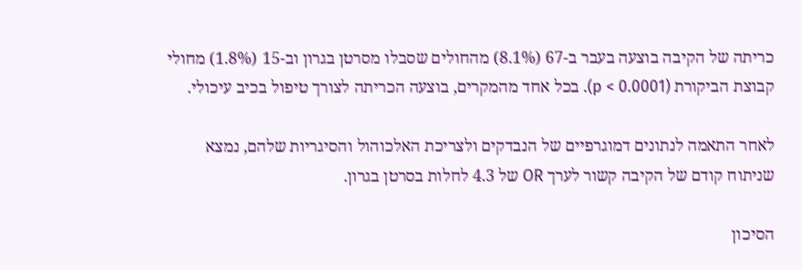כריתה של הקיבה בוצעה בעבר ב-67 (8.1%) מהחולים שסבלו מסרטן בגרון וב-15 (1.8%) מחולי קבוצת הביקורת (p < 0.0001). בכל אחד מהמקרים, בוצעה הכריתה לצורך טיפול בכיב עיכולי.

לאחר התאמה לנתונים דמוגרפיים של הנבדקים ולצריכת האלכוהול והסיגריות שלהם, נמצא שניתוח קודם של הקיבה קשור לערך OR של 4.3 לחלות בסרטן בגרון.

הסיכון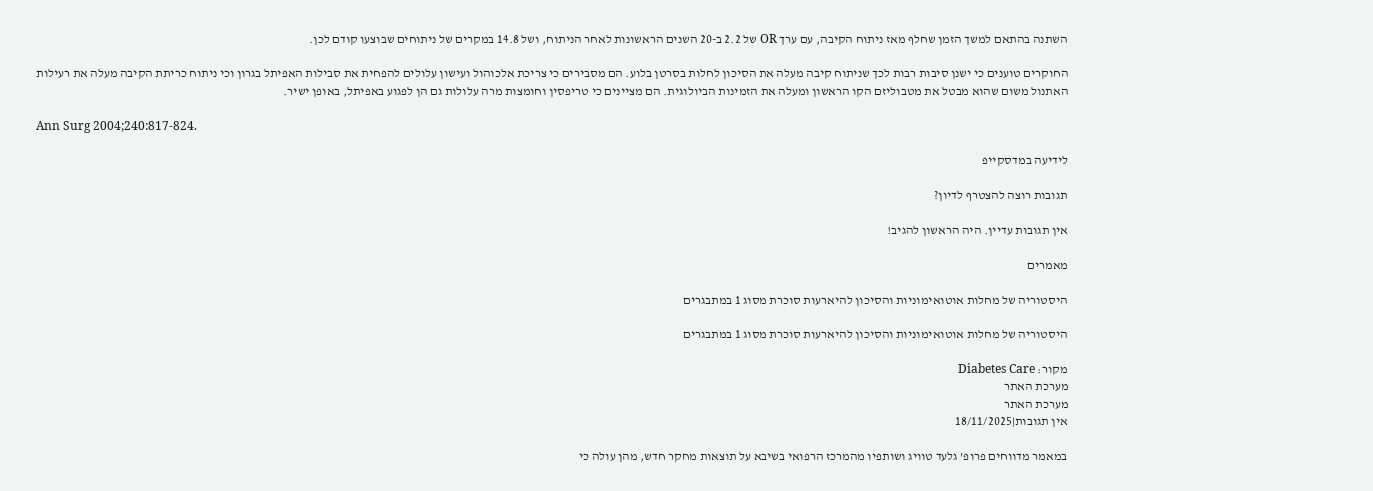השתנה בהתאם למשך הזמן שחלף מאז ניתוח הקיבה, עם ערך OR של 2.2 ב-20 השנים הראשונות לאחר הניתוח, ושל 14.8 במקרים של ניתוחים שבוצעו קודם לכן.

החוקרים טוענים כי ישנן סיבות רבות לכך שניתוח קיבה מעלה את הסיכון לחלות בסרטן בלוע. הם מסבירים כי צריכת אלכוהול ועישון עלולים להפחית את סבילות האפיתל בגרון וכי ניתוח כריתת הקיבה מעלה את רעילות האתנול משום שהוא מבטל את מטבוליזם הקו הראשון ומעלה את הזמינות הביולוגית. הם מציינים כי טריפסין וחומצות מרה עלולות גם הן לפגוע באפיתל, באופן ישיר.

Ann Surg 2004;240:817-824.

לידיעה במדסקייפ

תגובות רוצה להצטרף לדיון?

אין תגובות עדיין. היה הראשון להגיב!

מאמרים

היסטוריה של מחלות אוטואימוניות והסיכון להיארעות סוכרת מסוג 1 במתבגרים

היסטוריה של מחלות אוטואימוניות והסיכון להיארעות סוכרת מסוג 1 במתבגרים

מקור: Diabetes Care
מערכת האתר
מערכת האתר
אין תגובות|18/11/2025

במאמר מדווחים פרופ’ גלעד טוויג ושותפיו מהמרכז הרפואי בשיבא על תוצאות מחקר חדש, מהן עולה כי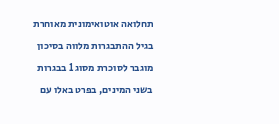תחלואה אוטואימונית מאוחרת בגיל ההתבגרות מלווה בסיכון מוגבר לסוכרת מסוג 1 בבגרות בשני המינים, בפרט באלו עם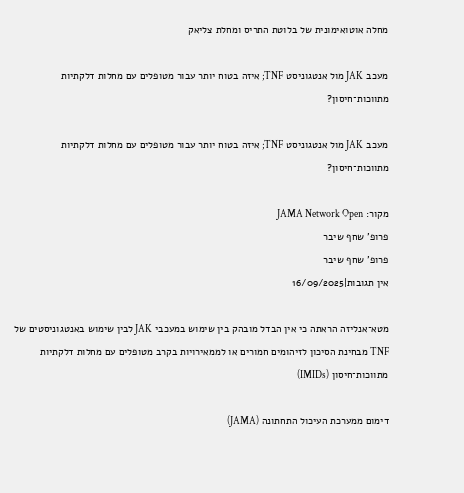מחלה אוטואימונית של בלוטת התריס ומחלת צליאק

מעכב JAK מול אנטגוניסט TNF; איזה בטוח יותר עבור מטופלים עם מחלות דלקתיות מתווכות־חיסון?

מעכב JAK מול אנטגוניסט TNF; איזה בטוח יותר עבור מטופלים עם מחלות דלקתיות מתווכות־חיסון?

מקור: JAMA Network Open
פרופ' שחף שיבר
פרופ' שחף שיבר
אין תגובות|16/09/2025

מטא־אנליזה הראתה כי אין הבדל מובהק בין שימוש במעכבי JAK לבין שימוש באנטגוניסטים של TNF מבחינת הסיכון לזיהומים חמורים או לממאירויות בקרב מטופלים עם מחלות דלקתיות מתווכות־חיסון (IMIDs)

דימום ממערכת העיכול התחתונה (JAMA)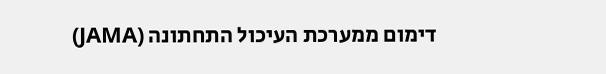דימום ממערכת העיכול התחתונה (JAMA)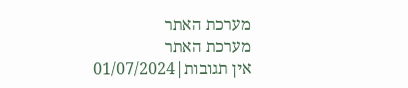מערכת האתר
מערכת האתר
אין תגובות|01/07/2024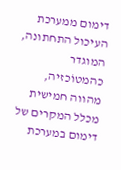דימום ממערכת העיכול התחתונה, המוגדר כהמטוֹכזיה, מהווה חמישית מכלל המקרים של דימום במערכת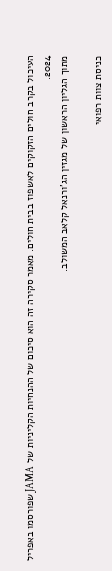העיכול בקרב חולים הזקוקים לאשפוז בבית חולים. מאמר סקירה זה הוא סיכום של ההנחיות הקליניות של JAMA שפורסמו באפריל 2024.
מתוך הגליון הראשון של מגזין הג’ורנאל קלאב המשולב.

כניסת צוות רפואי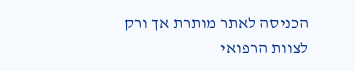הכניסה לאתר מותרת אך ורק לצוות הרפואי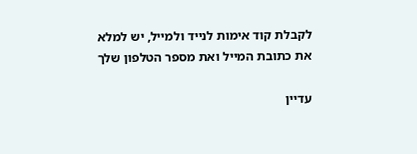לקבלת קוד אימות לנייד ולמייל, יש למלא את כתובת המייל ואת מספר הטלפון שלך

עדיין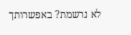לא נרשמת? באפשרותך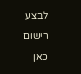לבצע רישום כאן